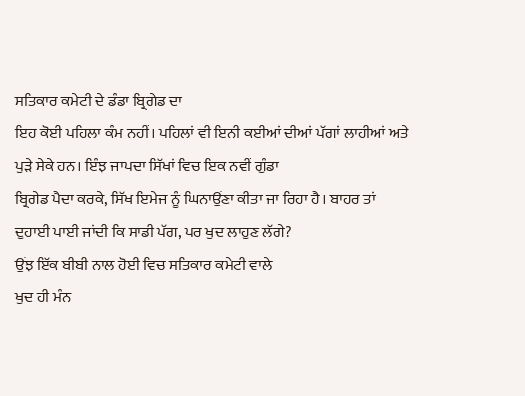ਸਤਿਕਾਰ ਕਮੇਟੀ ਦੇ ਡੰਡਾ ਬ੍ਰਿਗੇਡ ਦਾ
ਇਹ ਕੋਈ ਪਹਿਲਾ ਕੰਮ ਨਹੀਂ। ਪਹਿਲਾਂ ਵੀ ਇਨੀ ਕਈਆਂ ਦੀਆਂ ਪੱਗਾਂ ਲਾਹੀਆਂ ਅਤੇ
ਪੁੜੇ ਸੇਕੇ ਹਨ। ਇੰਝ ਜਾਪਦਾ ਸਿੱਖਾਂ ਵਿਚ ਇਕ ਨਵੀਂ ਗੁੰਡਾ
ਬ੍ਰਿਗੇਡ ਪੈਦਾ ਕਰਕੇ, ਸਿੱਖ ਇਮੇਜ ਨੂੰ ਘਿਨਾਉਂਣਾ ਕੀਤਾ ਜਾ ਰਿਹਾ ਹੈ। ਬਾਹਰ ਤਾਂ
ਦੁਹਾਈ ਪਾਈ ਜਾਂਦੀ ਕਿ ਸਾਡੀ ਪੱਗ, ਪਰ ਖੁਦ ਲਾਹੁਣ ਲੱਗੇ?
ਉਂਝ ਇੱਕ ਬੀਬੀ ਨਾਲ ਹੋਈ ਵਿਚ ਸਤਿਕਾਰ ਕਮੇਟੀ ਵਾਲੇ
ਖੁਦ ਹੀ ਮੰਨ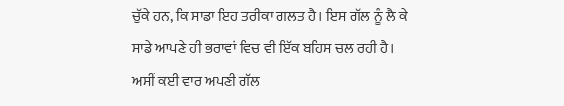ਚੁੱਕੇ ਹਨ, ਕਿ ਸਾਡਾ ਇਹ ਤਰੀਕਾ ਗਲਤ ਹੈ। ਇਸ ਗੱਲ ਨੂੰ ਲੈ ਕੇ
ਸਾਡੇ ਆਪਣੇ ਹੀ ਭਰਾਵਾਂ ਵਿਚ ਵੀ ਇੱਕ ਬਹਿਸ ਚਲ ਰਹੀ ਹੈ।
ਅਸੀਂ ਕਈ ਵਾਰ ਅਪਣੀ ਗੱਲ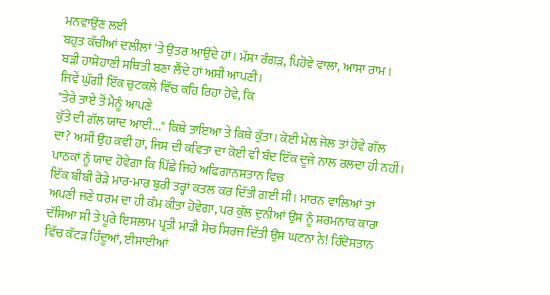ਮਨਵਾਉਂਣ ਲਈ
ਬਹੁਤ ਕੱਚੀਆਂ ਦਲੀਲਾਂ 'ਤੇ ਉਤਰ ਆਉਂਦੇ ਹਾਂ। ਮੱਸਾ ਰੰਗੜ, ਪਿਹੋਵੇ ਵਾਲਾ, ਆਸਾ ਰਾਮ।
ਬੜੀ ਹਾਸੋਹਾਣੀ ਸਥਿਤੀ ਬਣਾ ਲੈਂਦੇ ਹਾਂ ਅਸੀਂ ਆਪਣੀ।
ਜਿਵੇਂ ਘੁੱਗੀ ਇੱਕ ਚੁਟਕਲੇ ਵਿੱਚ ਕਹਿ ਰਿਹਾ ਹੋਵੇ, ਕਿ
"ਤੇਰੇ ਤਾਏ ਤੋਂ ਮੈਨੂੰ ਆਪਣੇ
ਕੁੱਤੇ ਦੀ ਗੱਲ ਯਾਦ ਆਈ..." ਕਿਥੇ ਤਾਇਆ ਤੇ ਕਿਥੇ ਕੁੱਤਾ। ਕੋਈ ਮੇਲ ਜੋਲ ਤਾਂ ਹੋਵੇ ਗੱਲ
ਦਾ? ਅਸੀਂ ਉਹ ਕਵੀ ਹਾਂ, ਜਿਸ ਦੀ ਕਵਿਤਾ ਦਾ ਕੋਈ ਵੀ ਬੰਦ ਇੱਕ ਦੂਜੇ ਨਾਲ ਰਲਦਾ ਹੀ ਨਹੀਂ।
ਪਾਠਕਾਂ ਨੂੰ ਯਾਦ ਹੋਵੇਗਾ ਕਿ ਪਿੱਛੇ ਜਿਹੇ ਅਫਿਗਾਨਸਤਾਨ ਵਿਚ
ਇੱਕ ਬੀਬੀ ਰੋੜੇ ਮਾਰ-ਮਾਰ ਬੁਰੀ ਤਰ੍ਹਾਂ ਕਤਲ ਕਰ ਦਿੱਤੀ ਗਈ ਸੀ। ਮਾਰਨ ਵਾਲਿਆਂ ਤਾਂ
ਅਪਣੀ ਜਣੇ ਧਰਮ ਦਾ ਹੀ ਕੰਮ ਕੀਤਾ ਹੋਵੇਗਾ, ਪਰ ਕੁੱਲ ਦੁਨੀਆਂ ਉਸ ਨੂੰ ਸ਼ਰਮਨਾਕ ਕਾਰਾ
ਦੱਸਿਆ ਸੀ ਤੇ ਪੂਰੇ ਇਸਲਾਮ ਪ੍ਰਤੀ ਮਾੜੀ ਸੋਚ ਸਿਰਜ ਦਿੱਤੀ ਉਸ ਘਟਨਾ ਨੇ! ਹਿੰਦੋਸਤਾਨ
ਵਿੱਚ ਕੱਟੜ ਹਿੰਦੂਆਂ, ਈਸਾਈਆਂ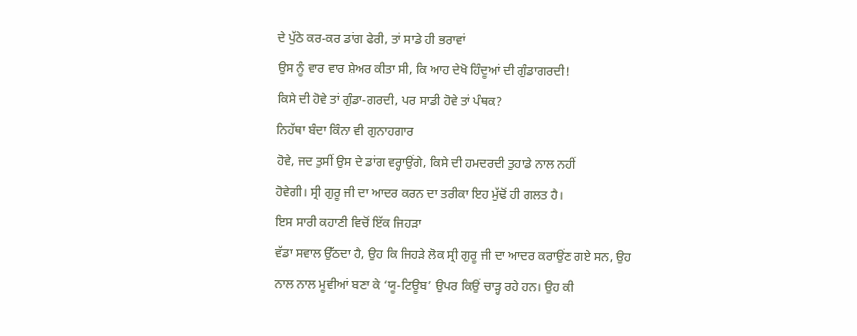ਦੇ ਪੁੱਠੇ ਕਰ-ਕਰ ਡਾਂਗ ਫੇਰੀ, ਤਾਂ ਸਾਡੇ ਹੀ ਭਰਾਵਾਂ
ਉਸ ਨੂੰ ਵਾਰ ਵਾਰ ਸ਼ੇਅਰ ਕੀਤਾ ਸੀ, ਕਿ ਆਹ ਦੇਖੋ ਹਿੰਦੂਆਂ ਦੀ ਗੁੰਡਾਗਰਦੀ!
ਕਿਸੇ ਦੀ ਹੋਵੇ ਤਾਂ ਗੁੰਡਾ-ਗਰਦੀ, ਪਰ ਸਾਡੀ ਹੋਵੇ ਤਾਂ ਪੰਥਕ?
ਨਿਹੱਥਾ ਬੰਦਾ ਕਿੰਨਾ ਵੀ ਗੁਨਾਹਗਾਰ
ਹੋਵੇ, ਜਦ ਤੁਸੀਂ ਉਸ ਦੇ ਡਾਂਗ ਵਰ੍ਹਾਉਂਗੇ, ਕਿਸੇ ਦੀ ਹਮਦਰਦੀ ਤੁਹਾਡੇ ਨਾਲ ਨਹੀਂ
ਹੋਵੇਗੀ। ਸ੍ਰੀ ਗੁਰੂ ਜੀ ਦਾ ਆਦਰ ਕਰਨ ਦਾ ਤਰੀਕਾ ਇਹ ਮੁੱਢੋਂ ਹੀ ਗਲਤ ਹੈ।
ਇਸ ਸਾਰੀ ਕਹਾਣੀ ਵਿਚੋਂ ਇੱਕ ਜਿਹੜਾ
ਵੱਡਾ ਸਵਾਲ ਉੱਠਦਾ ਹੈ, ਉਹ ਕਿ ਜਿਹੜੇ ਲੋਕ ਸ੍ਰੀ ਗੁਰੂ ਜੀ ਦਾ ਆਦਰ ਕਰਾਉਂਣ ਗਏ ਸਨ, ਉਹ
ਨਾਲ ਨਾਲ ਮੂਵੀਆਂ ਬਣਾ ਕੇ ‘ਯੂ-ਟਿਊਬ’ ਉਪਰ ਕਿਉਂ ਚਾੜ੍ਹ ਰਹੇ ਹਨ। ਉਹ ਕੀ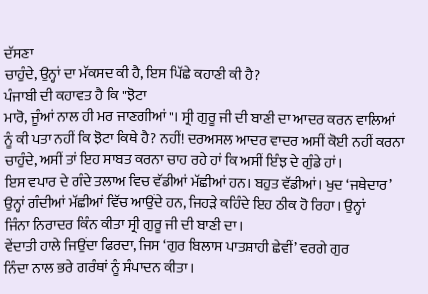ਦੱਸਣਾ
ਚਾਹੁੰਦੇ, ਉਨ੍ਹਾਂ ਦਾ ਮੱਕਸਦ ਕੀ ਹੈ, ਇਸ ਪਿੱਛੇ ਕਹਾਣੀ ਕੀ ਹੈ?
ਪੰਜਾਬੀ ਦੀ ਕਹਾਵਤ ਹੈ ਕਿ "ਝੋਟਾ
ਮਾਰੋ, ਜੂੰਆਂ ਨਾਲ ਹੀ ਮਰ ਜਾਣਗੀਆਂ"। ਸ੍ਰੀ ਗੁਰੂ ਜੀ ਦੀ ਬਾਣੀ ਦਾ ਆਦਰ ਕਰਨ ਵਾਲਿਆਂ
ਨੂੰ ਕੀ ਪਤਾ ਨਹੀਂ ਕਿ ਝੋਟਾ ਕਿਥੇ ਹੈ? ਨਹੀਂ! ਦਰਅਸਲ ਆਦਰ ਵਾਦਰ ਅਸੀਂ ਕੋਈ ਨਹੀਂ ਕਰਨਾ
ਚਾਹੁੰਦੇ, ਅਸੀਂ ਤਾਂ ਇਹ ਸਾਬਤ ਕਰਨਾ ਚਾਹ ਰਹੇ ਹਾਂ ਕਿ ਅਸੀਂ ਇੰਝ ਦੇ ਗੁੰਡੇ ਹਾਂ।
ਇਸ ਵਪਾਰ ਦੇ ਗੰਦੇ ਤਲਾਅ ਵਿਚ ਵੱਡੀਆਂ ਮੱਛੀਆਂ ਹਨ। ਬਹੁਤ ਵੱਡੀਆਂ। ਖੁਦ ‘ਜਥੇਦਾਰ’
ਉਨ੍ਹਾਂ ਗੰਦੀਆਂ ਮੱਛੀਆਂ ਵਿੱਚ ਆਉਂਦੇ ਹਨ, ਜਿਹੜੇ ਕਹਿੰਦੇ ਇਹ ਠੀਕ ਹੋ ਰਿਹਾ। ਉਨ੍ਹਾਂ
ਜਿੰਨਾ ਨਿਰਾਦਰ ਕਿੰਨ ਕੀਤਾ ਸ੍ਰੀ ਗੁਰੂ ਜੀ ਦੀ ਬਾਣੀ ਦਾ।
ਵੇਂਦਾਤੀ ਹਾਲੇ ਜਿਉਂਦਾ ਫਿਰਦਾ, ਜਿਸ ‘ਗੁਰ ਬਿਲਾਸ ਪਾਤਸ਼ਾਹੀ ਛੇਵੀਂ’ ਵਰਗੇ ਗੁਰ
ਨਿੰਦਾ ਨਾਲ ਭਰੇ ਗਰੰਥਾਂ ਨੂੰ ਸੰਪਾਦਨ ਕੀਤਾ।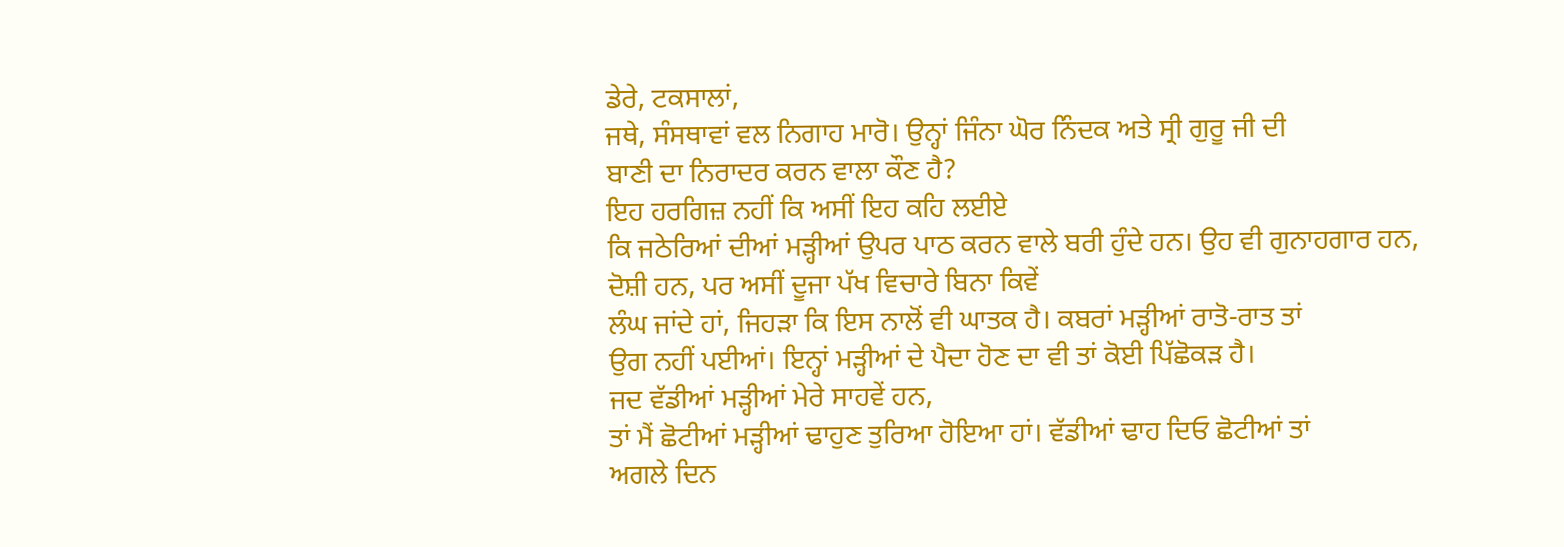ਡੇਰੇ, ਟਕਸਾਲਾਂ,
ਜਥੇ, ਸੰਸਥਾਵਾਂ ਵਲ ਨਿਗਾਹ ਮਾਰੋ। ਉਨ੍ਹਾਂ ਜਿੰਨਾ ਘੋਰ ਨਿੰਦਕ ਅਤੇ ਸ੍ਰੀ ਗੁਰੂ ਜੀ ਦੀ
ਬਾਣੀ ਦਾ ਨਿਰਾਦਰ ਕਰਨ ਵਾਲਾ ਕੌਣ ਹੈ?
ਇਹ ਹਰਗਿਜ਼ ਨਹੀਂ ਕਿ ਅਸੀਂ ਇਹ ਕਹਿ ਲਈਏ
ਕਿ ਜਠੇਰਿਆਂ ਦੀਆਂ ਮੜ੍ਹੀਆਂ ਉਪਰ ਪਾਠ ਕਰਨ ਵਾਲੇ ਬਰੀ ਹੁੰਦੇ ਹਨ। ਉਹ ਵੀ ਗੁਨਾਹਗਾਰ ਹਨ,
ਦੋਸ਼ੀ ਹਨ, ਪਰ ਅਸੀਂ ਦੂਜਾ ਪੱਖ ਵਿਚਾਰੇ ਬਿਨਾ ਕਿਵੇਂ
ਲੰਘ ਜਾਂਦੇ ਹਾਂ, ਜਿਹੜਾ ਕਿ ਇਸ ਨਾਲੋਂ ਵੀ ਘਾਤਕ ਹੈ। ਕਬਰਾਂ ਮੜ੍ਹੀਆਂ ਰਾਤੋ-ਰਾਤ ਤਾਂ
ਉਗ ਨਹੀਂ ਪਈਆਂ। ਇਨ੍ਹਾਂ ਮੜ੍ਹੀਆਂ ਦੇ ਪੈਦਾ ਹੋਣ ਦਾ ਵੀ ਤਾਂ ਕੋਈ ਪਿੱਛੋਕੜ ਹੈ।
ਜਦ ਵੱਡੀਆਂ ਮੜ੍ਹੀਆਂ ਮੇਰੇ ਸਾਹਵੇਂ ਹਨ,
ਤਾਂ ਮੈਂ ਛੋਟੀਆਂ ਮੜ੍ਹੀਆਂ ਢਾਹੁਣ ਤੁਰਿਆ ਹੋਇਆ ਹਾਂ। ਵੱਡੀਆਂ ਢਾਹ ਦਿਓ ਛੋਟੀਆਂ ਤਾਂ
ਅਗਲੇ ਦਿਨ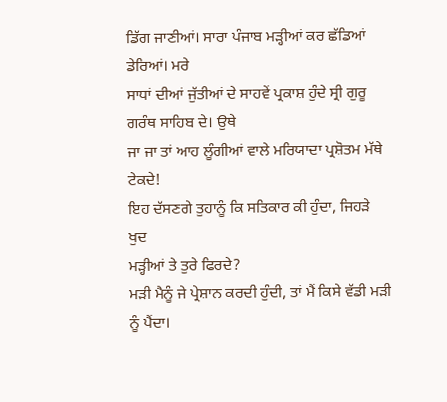ਡਿੱਗ ਜਾਣੀਆਂ। ਸਾਰਾ ਪੰਜਾਬ ਮੜ੍ਹੀਆਂ ਕਰ ਛੱਡਿਆਂ ਡੇਰਿਆਂ। ਮਰੇ
ਸਾਧਾਂ ਦੀਆਂ ਜੁੱਤੀਆਂ ਦੇ ਸਾਹਵੇਂ ਪ੍ਰਕਾਸ਼ ਹੁੰਦੇ ਸ੍ਰੀ ਗੁਰੂ ਗਰੰਥ ਸਾਹਿਬ ਦੇ। ਉਥੇ
ਜਾ ਜਾ ਤਾਂ ਆਹ ਲੂੰਗੀਆਂ ਵਾਲੇ ਮਰਿਯਾਦਾ ਪ੍ਰਸ਼ੋਤਮ ਮੱਥੇ ਟੇਕਦੇ!
ਇਹ ਦੱਸਣਗੇ ਤੁਹਾਨੂੰ ਕਿ ਸਤਿਕਾਰ ਕੀ ਹੁੰਦਾ, ਜਿਹੜੇ ਖੁਦ
ਮੜ੍ਹੀਆਂ ਤੇ ਤੁਰੇ ਫਿਰਦੇ?
ਮੜੀ ਮੈਨੂੰ ਜੇ ਪ੍ਰੇਸ਼ਾਨ ਕਰਦੀ ਹੁੰਦੀ, ਤਾਂ ਮੈਂ ਕਿਸੇ ਵੱਡੀ ਮੜੀ ਨੂੰ ਪੈਂਦਾ।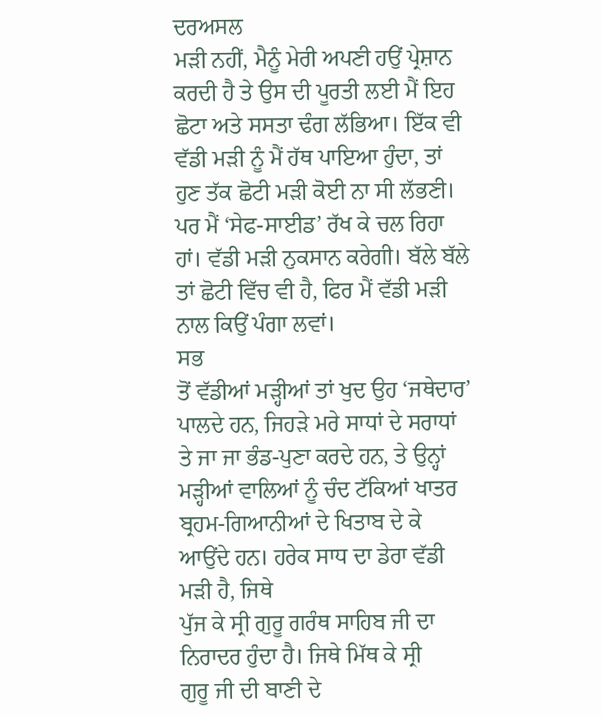ਦਰਅਸਲ
ਮੜੀ ਨਹੀਂ, ਮੈਨੂੰ ਮੇਰੀ ਅਪਣੀ ਹਉਂ ਪ੍ਰੇਸ਼ਾਨ ਕਰਦੀ ਹੈ ਤੇ ਉਸ ਦੀ ਪੂਰਤੀ ਲਈ ਮੈਂ ਇਹ
ਛੋਟਾ ਅਤੇ ਸਸਤਾ ਢੰਗ ਲੱਭਿਆ। ਇੱਕ ਵੀ
ਵੱਡੀ ਮੜੀ ਨੂੰ ਮੈਂ ਹੱਥ ਪਾਇਆ ਹੁੰਦਾ, ਤਾਂ ਹੁਣ ਤੱਕ ਛੋਟੀ ਮੜੀ ਕੋਈ ਨਾ ਸੀ ਲੱਭਣੀ।
ਪਰ ਮੈਂ ‘ਸੇਫ-ਸਾਈਡ’ ਰੱਖ ਕੇ ਚਲ ਰਿਹਾ ਹਾਂ। ਵੱਡੀ ਮੜੀ ਨੁਕਸਾਨ ਕਰੇਗੀ। ਬੱਲੇ ਬੱਲੇ
ਤਾਂ ਛੋਟੀ ਵਿੱਚ ਵੀ ਹੈ, ਫਿਰ ਮੈਂ ਵੱਡੀ ਮੜੀ ਨਾਲ ਕਿਉਂ ਪੰਗਾ ਲਵਾਂ।
ਸਭ
ਤੋਂ ਵੱਡੀਆਂ ਮੜ੍ਹੀਆਂ ਤਾਂ ਖੁਦ ਉਹ ‘ਜਥੇਦਾਰ’ ਪਾਲਦੇ ਹਨ, ਜਿਹੜੇ ਮਰੇ ਸਾਧਾਂ ਦੇ ਸਰਾਧਾਂ
ਤੇ ਜਾ ਜਾ ਭੰਡ-ਪੁਣਾ ਕਰਦੇ ਹਨ, ਤੇ ਉਨ੍ਹਾਂ ਮੜ੍ਹੀਆਂ ਵਾਲਿਆਂ ਨੂੰ ਚੰਦ ਟੱਕਿਆਂ ਖਾਤਰ
ਬ੍ਰਹਮ-ਗਿਆਨੀਆਂ ਦੇ ਖਿਤਾਬ ਦੇ ਕੇ ਆਉਂਦੇ ਹਨ। ਹਰੇਕ ਸਾਧ ਦਾ ਡੇਰਾ ਵੱਡੀ ਮੜੀ ਹੈ, ਜਿਥੇ
ਪੁੱਜ ਕੇ ਸ੍ਰੀ ਗੁਰੂ ਗਰੰਥ ਸਾਹਿਬ ਜੀ ਦਾ ਨਿਰਾਦਰ ਹੁੰਦਾ ਹੈ। ਜਿਥੇ ਮਿੱਥ ਕੇ ਸ੍ਰੀ
ਗੁਰੂ ਜੀ ਦੀ ਬਾਣੀ ਦੇ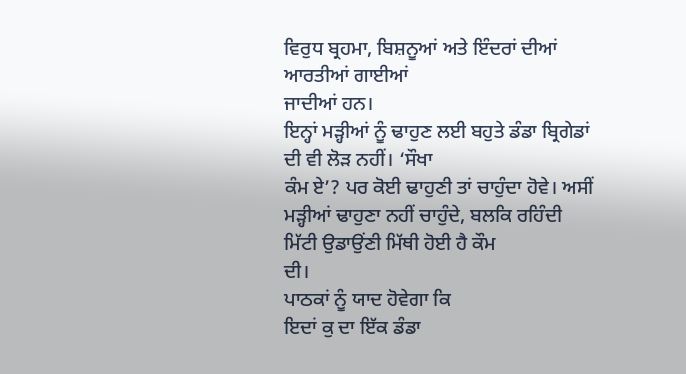ਵਿਰੁਧ ਬ੍ਰਹਮਾ, ਬਿਸ਼ਨੂਆਂ ਅਤੇ ਇੰਦਰਾਂ ਦੀਆਂ ਆਰਤੀਆਂ ਗਾਈਆਂ
ਜਾਦੀਆਂ ਹਨ।
ਇਨ੍ਹਾਂ ਮੜ੍ਹੀਆਂ ਨੂੰ ਢਾਹੁਣ ਲਈ ਬਹੁਤੇ ਡੰਡਾ ਬ੍ਰਿਗੇਡਾਂ ਦੀ ਵੀ ਲੋੜ ਨਹੀਂ। ‘ਸੌਖਾ
ਕੰਮ ਏ’? ਪਰ ਕੋਈ ਢਾਹੁਣੀ ਤਾਂ ਚਾਹੁੰਦਾ ਹੋਵੇ। ਅਸੀਂ
ਮੜ੍ਹੀਆਂ ਢਾਹੁਣਾ ਨਹੀਂ ਚਾਹੁੰਦੇ, ਬਲਕਿ ਰਹਿੰਦੀ ਮਿੱਟੀ ਉਡਾਉਂਣੀ ਮਿੱਥੀ ਹੋਈ ਹੈ ਕੌਮ
ਦੀ।
ਪਾਠਕਾਂ ਨੂੰ ਯਾਦ ਹੋਵੇਗਾ ਕਿ
ਇਦਾਂ ਕੁ ਦਾ ਇੱਕ ਡੰਡਾ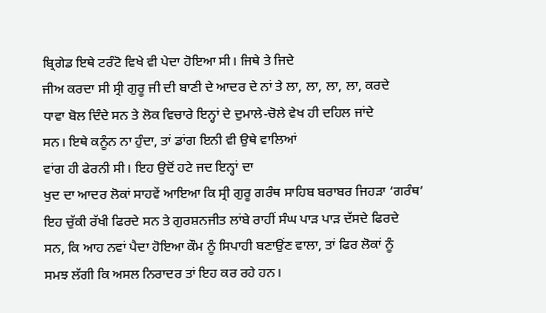ਬ੍ਰਿਗੇਡ ਇਥੇ ਟਰੰਟੋ ਵਿਖੇ ਵੀ ਪੇਦਾ ਹੋਇਆ ਸੀ। ਜਿਥੇ ਤੇ ਜਿਦੇ
ਜੀਅ ਕਰਦਾ ਸੀ ਸ੍ਰੀ ਗੁਰੂ ਜੀ ਦੀ ਬਾਣੀ ਦੇ ਆਦਰ ਦੇ ਨਾਂ ਤੇ ਲਾ, ਲਾ, ਲਾ, ਲਾ, ਕਰਦੇ
ਧਾਵਾ ਬੋਲ ਦਿੰਦੇ ਸਨ ਤੇ ਲੋਕ ਵਿਚਾਰੇ ਇਨ੍ਹਾਂ ਦੇ ਦੁਮਾਲੇ-ਚੋਲੇ ਵੇਖ ਹੀ ਦਹਿਲ ਜਾਂਦੇ
ਸਨ। ਇਥੇ ਕਨੂੰਨ ਨਾ ਹੁੰਦਾ, ਤਾਂ ਡਾਂਗ ਇਨੀ ਵੀ ਉਥੇ ਵਾਲਿਆਂ
ਵਾਂਗ ਹੀ ਫੇਰਨੀ ਸੀ। ਇਹ ਉਦੋਂ ਹਟੇ ਜਦ ਇਨ੍ਹਾਂ ਦਾ
ਖੁਦ ਦਾ ਆਦਰ ਲੋਕਾਂ ਸਾਹਵੇਂ ਆਇਆ ਕਿ ਸ੍ਰੀ ਗੁਰੂ ਗਰੰਥ ਸਾਹਿਬ ਬਰਾਬਰ ਜਿਹੜਾ ‘ਗਰੰਥ’
ਇਹ ਚੁੱਕੀ ਰੱਖੀ ਫਿਰਦੇ ਸਨ ਤੇ ਗੁਰਸ਼ਨਜੀਤ ਲਾਂਬੇ ਰਾਹੀਂ ਸੰਘ ਪਾੜ ਪਾੜ ਦੱਸਦੇ ਫਿਰਦੇ
ਸਨ, ਕਿ ਆਹ ਨਵਾਂ ਪੈਦਾ ਹੋਇਆ ਕੌਮ ਨੂੰ ਸਿਪਾਹੀ ਬਣਾਉਂਣ ਵਾਲਾ, ਤਾਂ ਫਿਰ ਲੋਕਾਂ ਨੂੰ
ਸਮਝ ਲੱਗੀ ਕਿ ਅਸਲ ਨਿਰਾਦਰ ਤਾਂ ਇਹ ਕਰ ਰਹੇ ਹਨ।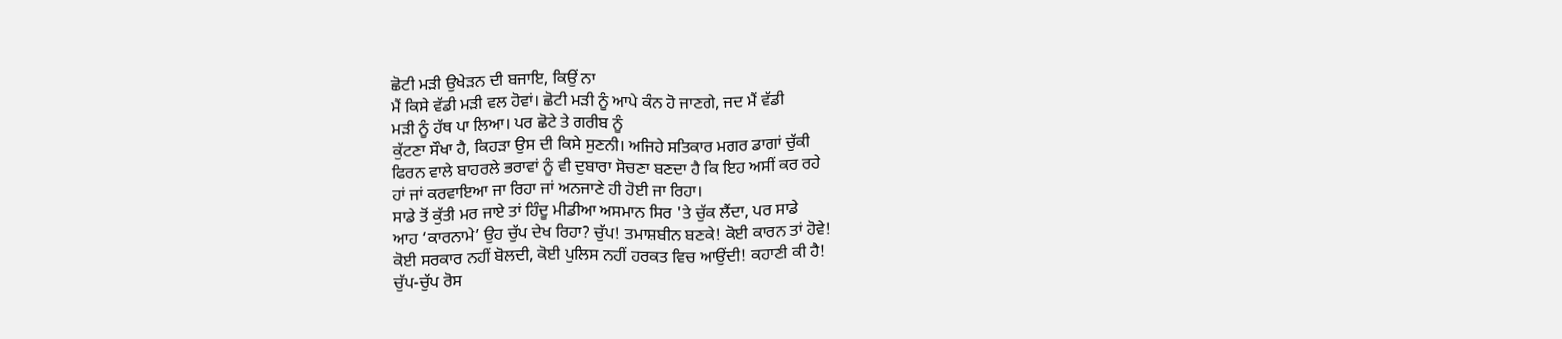ਛੋਟੀ ਮੜੀ ਉਖੇੜਨ ਦੀ ਬਜਾਇ, ਕਿਉਂ ਨਾ
ਮੈਂ ਕਿਸੇ ਵੱਡੀ ਮੜੀ ਵਲ ਹੋਵਾਂ। ਛੋਟੀ ਮੜੀ ਨੂੰ ਆਪੇ ਕੰਨ ਹੋ ਜਾਣਗੇ, ਜਦ ਮੈਂ ਵੱਡੀ
ਮੜੀ ਨੂੰ ਹੱਥ ਪਾ ਲਿਆ। ਪਰ ਛੋਟੇ ਤੇ ਗਰੀਬ ਨੂੰ
ਕੁੱਟਣਾ ਸੌਖਾ ਹੈ, ਕਿਹੜਾ ਉਸ ਦੀ ਕਿਸੇ ਸੁਣਨੀ। ਅਜਿਹੇ ਸਤਿਕਾਰ ਮਗਰ ਡਾਗਾਂ ਚੁੱਕੀ
ਫਿਰਨ ਵਾਲੇ ਬਾਹਰਲੇ ਭਰਾਵਾਂ ਨੂੰ ਵੀ ਦੁਬਾਰਾ ਸੋਚਣਾ ਬਣਦਾ ਹੈ ਕਿ ਇਹ ਅਸੀਂ ਕਰ ਰਹੇ
ਹਾਂ ਜਾਂ ਕਰਵਾਇਆ ਜਾ ਰਿਹਾ ਜਾਂ ਅਨਜਾਣੇ ਹੀ ਹੋਈ ਜਾ ਰਿਹਾ।
ਸਾਡੇ ਤੋਂ ਕੁੱਤੀ ਮਰ ਜਾਏ ਤਾਂ ਹਿੰਦੂ ਮੀਡੀਆ ਅਸਮਾਨ ਸਿਰ 'ਤੇ ਚੁੱਕ ਲੈਂਦਾ, ਪਰ ਸਾਡੇ
ਆਹ ‘ਕਾਰਨਾਮੇ’ ਉਹ ਚੁੱਪ ਦੇਖ ਰਿਹਾ? ਚੁੱਪ! ਤਮਾਸ਼ਬੀਨ ਬਣਕੇ! ਕੋਈ ਕਾਰਨ ਤਾਂ ਹੋਵੇ!
ਕੋਈ ਸਰਕਾਰ ਨਹੀਂ ਬੋਲਦੀ, ਕੋਈ ਪੁਲਿਸ ਨਹੀਂ ਹਰਕਤ ਵਿਚ ਆਉਂਦੀ! ਕਹਾਣੀ ਕੀ ਹੈ!
ਚੁੱਪ-ਚੁੱਪ ਰੋਸ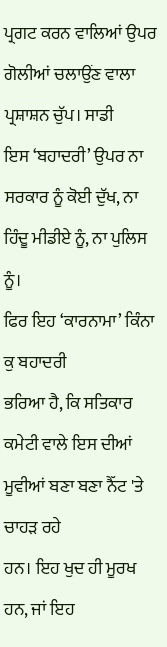ਪ੍ਰਗਟ ਕਰਨ ਵਾਲਿਆਂ ਉਪਰ ਗੋਲੀਆਂ ਚਲਾਉਂਣ ਵਾਲਾ ਪ੍ਰਸ਼ਾਸ਼ਨ ਚੁੱਪ। ਸਾਡੀ
ਇਸ ‘ਬਹਾਦਰੀ’ ਉਪਰ ਨਾ ਸਰਕਾਰ ਨੂੰ ਕੋਈ ਦੁੱਖ, ਨਾ ਹਿੰਦੂ ਮੀਡੀਏ ਨੂੰ, ਨਾ ਪੁਲਿਸ ਨੂੰ।
ਫਿਰ ਇਹ ‘ਕਾਰਨਾਮਾ’ ਕਿੰਨਾ ਕੁ ਬਹਾਦਰੀ
ਭਰਿਆ ਹੈ, ਕਿ ਸਤਿਕਾਰ ਕਮੇਟੀ ਵਾਲੇ ਇਸ ਦੀਆਂ ਮੂਵੀਆਂ ਬਣਾ ਬਣਾ ਨੈੱਟ 'ਤੇ ਚਾਹੜ ਰਹੇ
ਹਨ। ਇਹ ਖੁਦ ਹੀ ਮੂਰਖ ਹਨ, ਜਾਂ ਇਹ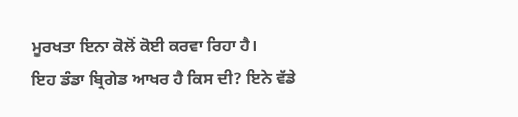ਮੂਰਖਤਾ ਇਨਾ ਕੋਲੋਂ ਕੋਈ ਕਰਵਾ ਰਿਹਾ ਹੈ।
ਇਹ ਡੰਡਾ ਬ੍ਰਿਗੇਡ ਆਖਰ ਹੈ ਕਿਸ ਦੀ? ਇਨੇ ਵੱਡੇ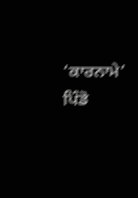‘ਕਾਰਨਾਮੇ’ ਪਿੰਡੋ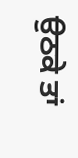ਉਠਕੇ ਤਾਂ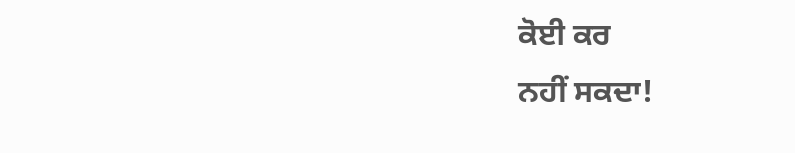ਕੋਈ ਕਰ
ਨਹੀਂ ਸਕਦਾ!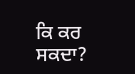ਕਿ ਕਰ ਸਕਦਾ?